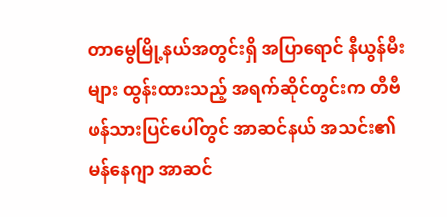တာမွေမြို့နယ်အတွင်းရှိ အပြာရောင် နီယွန်မီးများ ထွန်းထားသည့် အရက်ဆိုင်တွင်းက တီဗီဖန်သားပြင်ပေါ်တွင် အာဆင်နယ် အသင်း၏ မန်နေဂျာ အာဆင်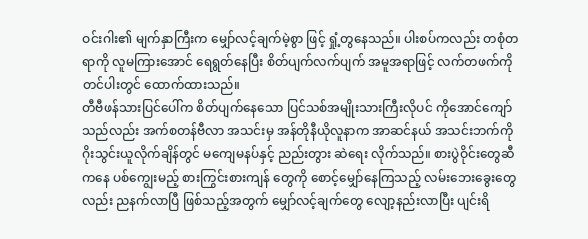ဝင်းဂါး၏ မျက်နှာကြီးက မျှော်လင့်ချက်မဲ့စွာ ဖြင့် ရှုံ့တွနေသည်။ ပါးစပ်ကလည်း တစုံတရာကို လူမကြားအောင် ရေရွတ်နေပြီး စိတ်ပျက်လက်ပျက် အမူအရာဖြင့် လက်တဖက်ကို တင်ပါးတွင် ထောက်ထားသည်။
တီဗီဖန်သားပြင်ပေါ်က စိတ်ပျက်နေသော ပြင်သစ်အမျိုးသားကြီးလိုပင် ကိုအောင်ကျော်သည်လည်း အက်စတန်ဗီလာ အသင်းမှ အန်တိုနီယိုလူနာက အာဆင်နယ် အသင်းဘက်ကို ဂိုးသွင်းယူလိုက်ချိန်တွင် မကျေမနပ်နှင့် ညည်းတွား ဆဲရေး လိုက်သည်။ စားပွဲဝိုင်းတွေဆီကနေ ပစ်ကျွေးမည့် စားကြွင်းစားကျန် တွေကို စောင့်မျှော်နေကြသည့် လမ်းဘေးခွေးတွေ လည်း ညနက်လာပြီ ဖြစ်သည့်အတွက် မျှော်လင့်ချက်တွေ လျော့နည်းလာပြီး ပျင်းရိ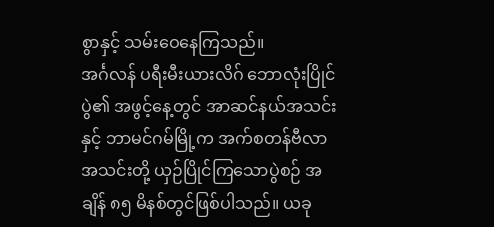စွာနှင့် သမ်းဝေနေကြသည်။
အင်္ဂလန် ပရီးမီးယားလိဂ် ဘောလုံးပြိုင်ပွဲ၏ အဖွင့်နေ့တွင် အာဆင်နယ်အသင်းနှင့် ဘာမင်ဂမ်မြို့က အက်စတန်ဗီလာ အသင်းတို့ ယှဉ်ပြိုင်ကြသောပွဲစဉ် အချိန် ၈၅ မိနစ်တွင်ဖြစ်ပါသည်။ ယခု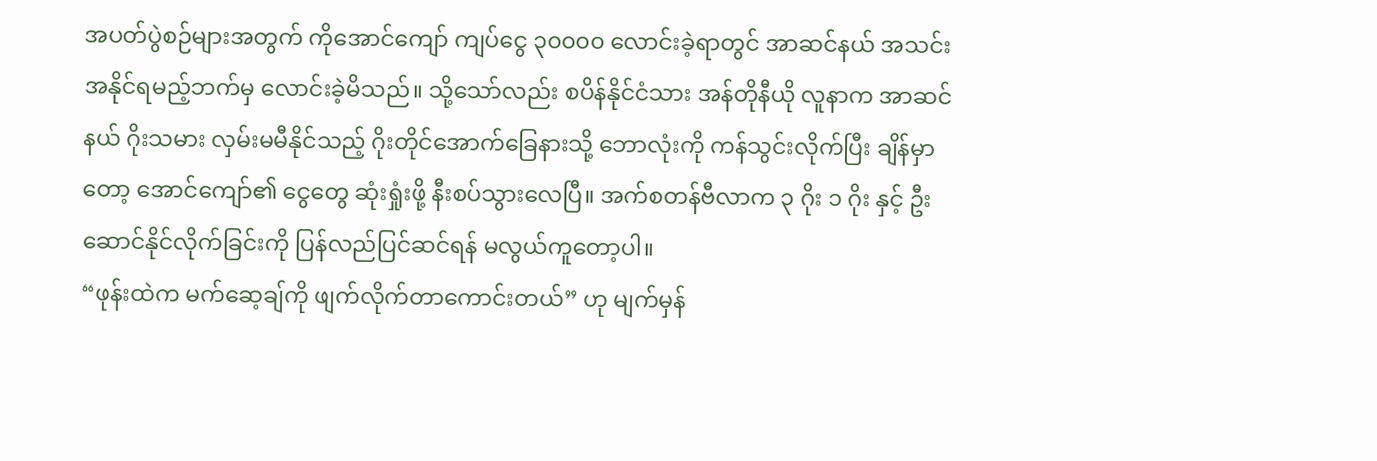အပတ်ပွဲစဉ်များအတွက် ကိုအောင်ကျော် ကျပ်ငွေ ၃၀၀၀၀ လောင်းခဲ့ရာတွင် အာဆင်နယ် အသင်းအနိုင်ရမည့်ဘက်မှ လောင်းခဲ့မိသည်။ သို့သော်လည်း စပိန်နိုင်ငံသား အန်တိုနီယို လူနာက အာဆင်နယ် ဂိုးသမား လှမ်းမမီနိုင်သည့် ဂိုးတိုင်အောက်ခြေနားသို့ ဘောလုံးကို ကန်သွင်းလိုက်ပြီး ချိန်မှာတော့ အောင်ကျော်၏ ငွေတွေ ဆုံးရှုံးဖို့ နီးစပ်သွားလေပြီ။ အက်စတန်ဗီလာက ၃ ဂိုး ၁ ဂိုး နှင့် ဦးဆောင်နိုင်လိုက်ခြင်းကို ပြန်လည်ပြင်ဆင်ရန် မလွယ်ကူတော့ပါ။
“ဖုန်းထဲက မက်ဆေ့ချ်ကို ဖျက်လိုက်တာကောင်းတယ်” ဟု မျက်မှန်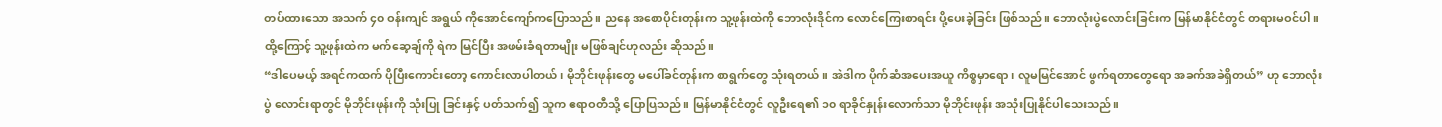တပ်ထားသော အသက် ၄၀ ဝန်းကျင် အရွယ် ကိုအောင်ကျော်ကပြောသည်။ ညနေ အစောပိုင်းတုန်းက သူ့ဖုန်းထဲကို ဘောလုံးဒိုင်က လောင်ကြေးစာရင်း ပို့ပေးခဲ့ခြင်း ဖြစ်သည်။ ဘောလုံးပွဲလောင်းခြင်းက မြန်မာနိုင်ငံတွင် တရားမဝင်ပါ။ ထို့ကြောင့် သူ့ဖုန်းထဲက မက်ဆေ့ချ်ကို ရဲက မြင်ပြီး အဖမ်းခံရတာမျိုး မဖြစ်ချင်ဟုလည်း ဆိုသည်။
“ဒါပေမယ့် အရင်ကထက် ပိုပြီးကောင်းတော့ ကောင်းလာပါတယ်၊ မိုဘိုင်းဖုန်းတွေ မပေါ်ခင်တုန်းက စာရွက်တွေ သုံးရတယ်။ အဲဒါက ပိုက်ဆံအပေးအယူ ကိစ္စမှာရော၊ လူမမြင်အောင် ဖွက်ရတာတွေရော အခက်အခဲရှိတယ်” ဟု ဘောလုံးပွဲ လောင်းရာတွင် မိုဘိုင်းဖုန်းကို သုံးပြု ခြင်းနှင့် ပတ်သက်၍ သူက ဧရာဝတီသို့ ပြောပြသည်။ မြန်မာနိုင်ငံတွင် လူဦးရေ၏ ၁၀ ရာခိုင်နှုန်းလောက်သာ မိုဘိုင်းဖုန်း အသုံးပြုနိုင်ပါသေးသည်။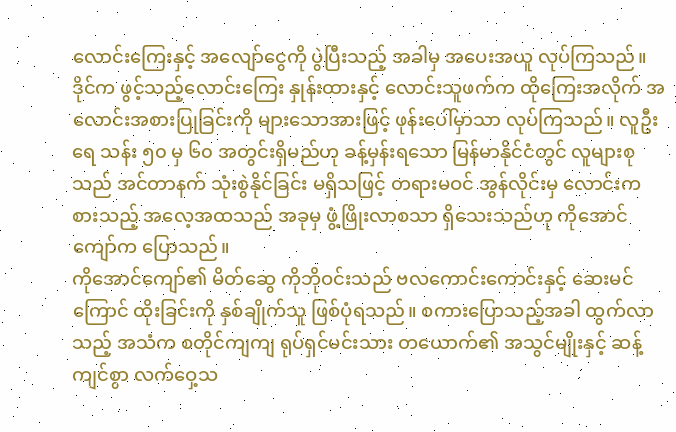လောင်းကြေးနှင့် အလျော်ငွေကို ပွဲပြီးသည့် အခါမှ အပေးအယူ လုပ်ကြသည်။ ဒိုင်က ဖွင့်သည့်လောင်းကြေး နှုန်းထားနှင့် လောင်းသူဖက်က ထိုကြေးအလိုက် အလောင်းအစားပြုခြင်းကို များသောအားဖြင့် ဖုန်းပေါ်မှာသာ လုပ်ကြသည်။ လူဦးရေ သန်း ၅၀ မှ ၆၀ အတွင်းရှိမည်ဟု ခန့်မှန်းရသော မြန်မာနိုင်ငံတွင် လူများစုသည် အင်တာနက် သုံးစွဲနိုင်ခြင်း မရှိသဖြင့် တရားမဝင် အွန်လိုင်းမှ လောင်းကစားသည့် အလေ့အထသည် အခုမှ ဖွံ့ဖြိုးလာစသာ ရှိသေးသည်ဟု ကိုအောင်ကျော်က ပြောသည်။
ကိုအောင်ကျော်၏ မိတ်ဆွေ ကိုဘိုဝင်းသည် ဗလကောင်းကောင်းနှင့် ဆေးမင်ကြောင် ထိုးခြင်းကို နှစ်ချိုက်သူ ဖြစ်ပုံရသည်။ စကားပြောသည့်အခါ ထွက်လာသည့် အသံက စတိုင်ကျကျ ရုပ်ရှင်မင်းသား တယောက်၏ အသွင်မျိုးနှင့် ဆန့်ကျင်စွာ လက်ဝှေ့သ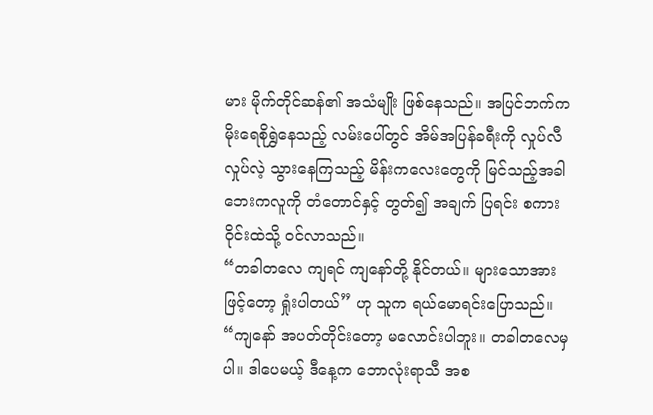မား မိုက်တိုင်ဆန်၏ အသံမျိုး ဖြစ်နေသည်။ အပြင်ဘက်က မိုးရေစိုရွှဲနေသည့် လမ်းပေါ်တွင် အိမ်အပြန်ခရီးကို လှုပ်လီလှုပ်လဲ့ သွားနေကြသည့် မိန်းကလေးတွေကို မြင်သည့်အခါ ဘေးကလူကို တံတောင်နှင့် တွတ်၍ အချက် ပြရင်း စကားဝိုင်းထဲသို့ ဝင်လာသည်။
“တခါတလေ ကျရင် ကျနော်တို့ နိုင်တယ်။ များသောအားဖြင့်တော့ ရှုံးပါတယ်” ဟု သူက ရယ်မောရင်းပြောသည်။
“ကျနော် အပတ်တိုင်းတော့ မလောင်းပါဘူး။ တခါတလေမှပါ။ ဒါပေမယ့် ဒီနေ့က ဘောလုံးရာသီ အစ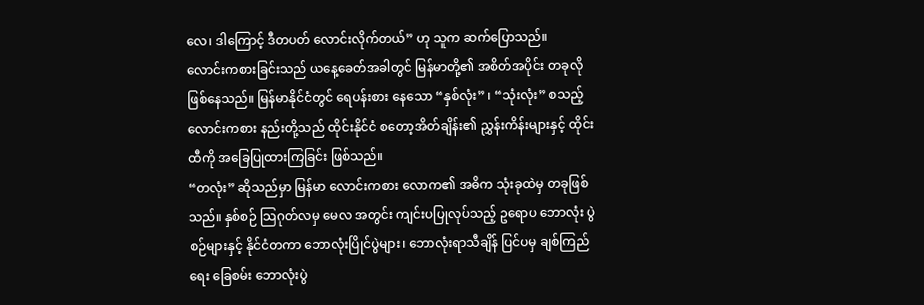လေ၊ ဒါကြောင့် ဒီတပတ် လောင်းလိုက်တယ်” ဟု သူက ဆက်ပြောသည်။
လောင်းကစားခြင်းသည် ယနေ့ခေတ်အခါတွင် မြန်မာတို့၏ အစိတ်အပိုင်း တခုလို ဖြစ်နေသည်။ မြန်မာနိုင်ငံတွင် ရေပန်းစား နေသော “နှစ်လုံး” ၊ “သုံးလုံး” စသည့် လောင်းကစား နည်းတို့သည် ထိုင်းနိုင်ငံ စတော့အိတ်ချိန်း၏ ညွှန်းကိန်းများနှင့် ထိုင်းထီကို အခြေပြုထားကြခြင်း ဖြစ်သည်။
“တလုံး” ဆိုသည်မှာ မြန်မာ လောင်းကစား လောက၏ အဓိက သုံးခုထဲမှ တခုဖြစ်သည်။ နှစ်စဉ် သြဂုတ်လမှ မေလ အတွင်း ကျင်းပပြုလုပ်သည့် ဥရောပ ဘောလုံး ပွဲစဉ်များနှင့် နိုင်ငံတကာ ဘောလုံးပြိုင်ပွဲများ၊ ဘောလုံးရာသီချိန် ပြင်ပမှ ချစ်ကြည်ရေး ခြေစမ်း ဘောလုံးပွဲ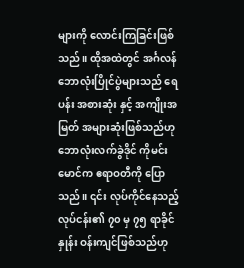များကို လောင်းကြခြင်းဖြစ်သည်။ ထိုအထဲတွင် အင်္ဂလန် ဘောလုံးပြိုင်ပွဲများသည် ရေပန်း အစားဆုံး နှင့် အကျိုးအမြတ် အများဆုံးဖြစ်သည်ဟု ဘောလုံးလက်ခွဲဒိုင် ကိုမင်းမောင်က ဧရာဝတီကို ပြောသည်။ ၎င်း လုပ်ကိုင်နေသည့် လုပ်ငန်း၏ ၇၀ မှ ၇၅ ရာခိုင်နှုန်း ဝန်းကျင်ဖြစ်သည်ဟု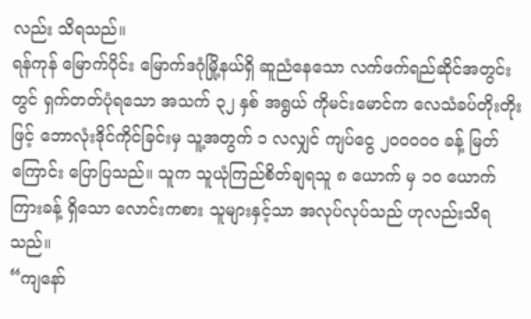လည်း သိရသည်။
ရန်ကုန် မြောက်ပိုင်း မြောက်ဒဂုံမြို့နယ်ရှိ ဆူညံနေသော လက်ဖက်ရည်ဆိုင်အတွင်းတွင် ရှက်တတ်ပုံရသော အသက် ၃၂ နှစ် အရွယ် ကိုမင်းမောင်က လေသံခပ်တိုးတိုးဖြင့် ဘောလုံးဒိုင်ကိုင်ခြင်းမှ သူ့အတွက် ၁ လလျှင် ကျပ်ငွေ ၂၀၀၀၀၀ ခန့် မြတ်ကြောင်း ပြောပြသည်။ သူက သူယုံကြည်စိတ်ချရသူ ၈ ယောက် မှ ၁၀ ယောက်ကြားခန့် ရှိသော လောင်းကစား သူများနှင့်သာ အလုပ်လုပ်သည် ဟုလည်းသိရသည်။
“ကျနော်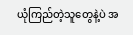ယုံကြည်တဲ့သူတွေနဲ့ပဲ အ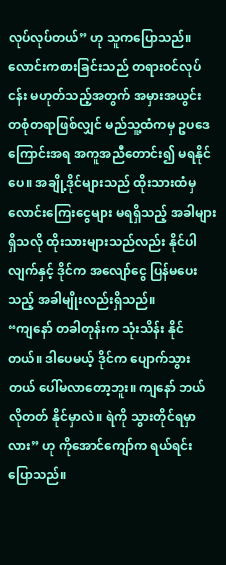လုပ်လုပ်တယ်” ဟု သူကပြောသည်။
လောင်းကစားခြင်းသည် တရားဝင်လုပ်ငန်း မဟုတ်သည့်အတွက် အမှားအယွင်း တစုံတရာဖြစ်လျှင် မည်သူ့ထံကမှ ဥပဒေ ကြောင်းအရ အကူအညီတောင်း၍ မရနိုင်ပေ။ အချို့ဒိုင်များသည် ထိုးသားထံမှ လောင်းကြေးငွေများ မရရှိသည့် အခါများ ရှိသလို ထိုးသားများသည်လည်း နိုင်ပါလျက်နှင့် ဒိုင်က အလျော်ငွေ ပြန်မပေးသည့် အခါမျိုးလည်းရှိသည်။
“ကျနော် တခါတုန်းက သုံးသိန်း နိုင်တယ်။ ဒါပေမယ့် ဒိုင်က ပျောက်သွားတယ် ပေါ်မလာတော့ဘူး။ ကျနော် ဘယ်လိုတတ် နိုင်မှာလဲ။ ရဲကို သွားတိုင်ရမှာလား” ဟု ကိုအောင်ကျော်က ရယ်ရင်းပြောသည်။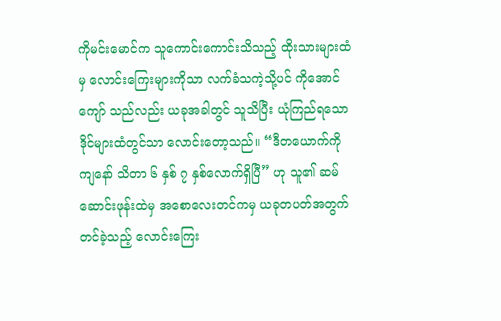ကိုမင်းမောင်က သူကောင်းကောင်းသိသည့် ထိုးသားများထံမှ လောင်းကြေးများကိုသာ လက်ခံသကဲ့သို့ပင် ကိုအောင်ကျော် သည်လည်း ယခုအခါတွင် သူသိပြီး ယုံကြည်ရသော ဒိုင်များထံတွင်သာ လောင်းတော့သည်။ “ဒီတယောက်ကို ကျနော် သိတာ ၆ နှစ် ၇ နှစ်လောက်ရှိပြီ” ဟု သူ၏ ဆမ်ဆောင်းဖုန်းထဲမှ အစောလေးတင်ကမှ ယခုတပတ်အတွက် တင်ခဲ့သည့် လောင်းကြေး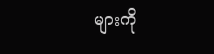များကို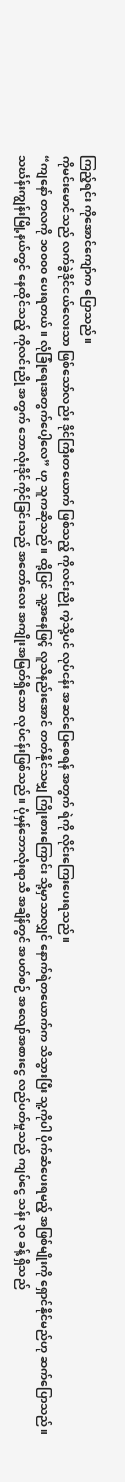ကြည့်ရင်း ကိုအောင်ကျော်က ပြောသည်။
ကိုမင်းမောင်သည် လက်ခွဲဒိုင်ငယ်လေးသာ ဖြစ်သော်လည်း ဒိုင်ကြီးတယောက် ဖြစ်သည့် ကိုလင်းညို ကဲ့သို့ပင် လုပ်ငန်း အဆင်ပြေစေရန် အတွက် ရဲကို လိုင်းကြေးပေးရသည်။
“ကျနော် တလကို ၁၀၀၀၀ ပေးရတယ်။ လုံခြုံရေးအတွက်ပေါ့လေ” ဟု သူကဆိုသည်။ ထို့ပြင် သူ့အနေဖြင့် လူသိနည်းအောင် တတ်နိုင်သမျှ ကြိုးစားကြောင်း သို့မှာသာလျှင် နောက်ရဲတယောက်က သိသွားပြီး သူ့ကိုပါ ပိုက်ဆံပေးရမည့် အဖြစ်မျိုးကို ရှောင်နိုင်မည်ဟု ဆက်ပြောသည်။
သင်္ဃန်းကျွန်းမြို့နယ်တွင် နေထိုင်သည့် ကိုလင်းညို အတွက် ဘောလုံးဒိုင်ကိုင်ခြင်းသည် အတော်လေး အကျိုးအမြတ်ရှိသော လုပ်ငန်းဖြစ်သည်။ ပုံမှန်ဘောလုံးရာသီ အချိန်တွင် အပတ်စဉ် အလျော်အစားငွေ လည်ပတ်မှုသည် ကျပ်ငွေ သန်း ၃၀ ခန့် ရှိသည်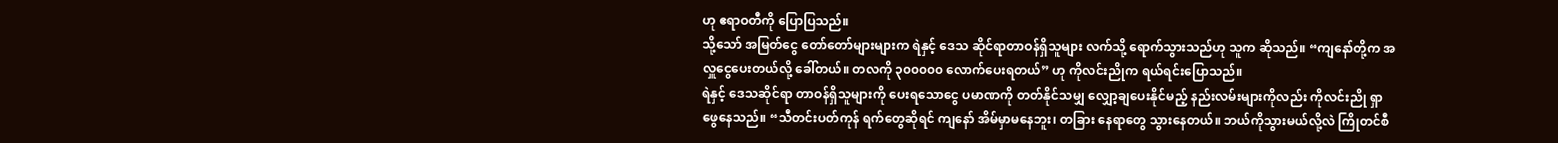ဟု ဧရာဝတီကို ပြောပြသည်။
သို့သော် အမြတ်ငွေ တော်တော်များများက ရဲနှင့် ဒေသ ဆိုင်ရာတာဝန်ရှိသူများ လက်သို့ ရောက်သွားသည်ဟု သူက ဆိုသည်။ “ကျနော်တို့က အလှူငွေပေးတယ်လို့ ခေါ်တယ်။ တလကို ၃၀၀၀၀၀ လောက်ပေးရတယ်” ဟု ကိုလင်းညိုက ရယ်ရင်းပြောသည်။
ရဲနှင့် ဒေသဆိုင်ရာ တာဝန်ရှိသူများကို ပေးရသောငွေ ပမာဏကို တတ်နိုင်သမျှ လျှော့ချပေးနိုင်မည့် နည်းလမ်းများကိုလည်း ကိုလင်းညို ရှာဖွေနေသည်။ “သီတင်းပတ်ကုန် ရက်တွေဆိုရင် ကျနော် အိမ်မှာမနေဘူး၊ တခြား နေရာတွေ သွားနေတယ်။ ဘယ်ကိုသွားမယ်လို့လဲ ကြိုတင်စီ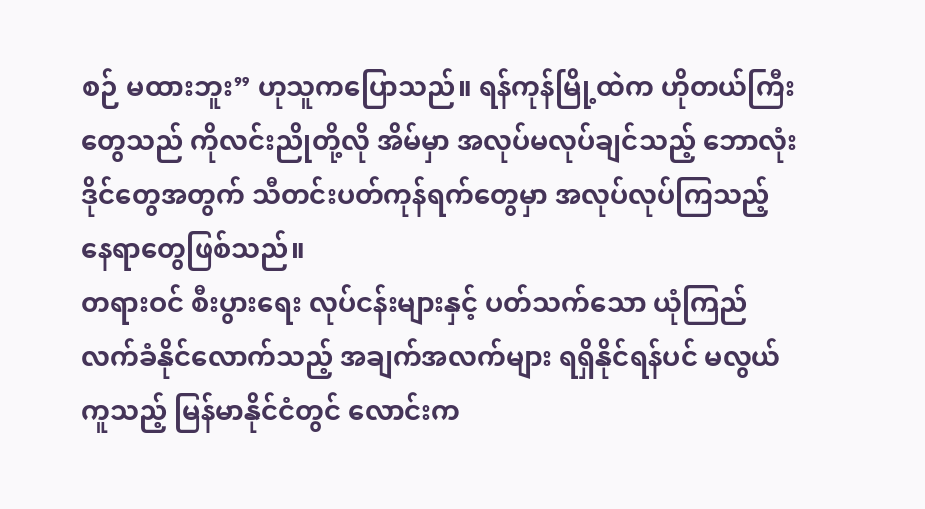စဉ် မထားဘူး” ဟုသူကပြောသည်။ ရန်ကုန်မြို့ထဲက ဟိုတယ်ကြီးတွေသည် ကိုလင်းညိုတို့လို အိမ်မှာ အလုပ်မလုပ်ချင်သည့် ဘောလုံးဒိုင်တွေအတွက် သီတင်းပတ်ကုန်ရက်တွေမှာ အလုပ်လုပ်ကြသည့် နေရာတွေဖြစ်သည်။
တရားဝင် စီးပွားရေး လုပ်ငန်းများနှင့် ပတ်သက်သော ယုံကြည် လက်ခံနိုင်လောက်သည့် အချက်အလက်များ ရရှိနိုင်ရန်ပင် မလွယ်ကူသည့် မြန်မာနိုင်ငံတွင် လောင်းက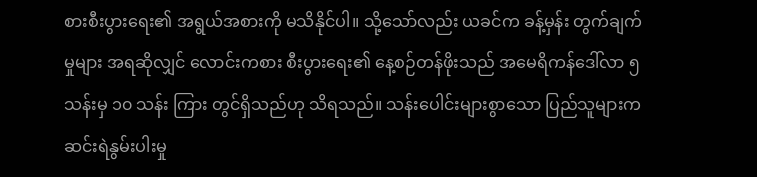စားစီးပွားရေး၏ အရွယ်အစားကို မသိနိုင်ပါ။ သို့သော်လည်း ယခင်က ခန့်မှန်း တွက်ချက်မှုများ အရဆိုလျှင် လောင်းကစား စီးပွားရေး၏ နေ့စဉ်တန်ဖိုးသည် အမေရိကန်ဒေါ်လာ ၅ သန်းမှ ၁၀ သန်း ကြား တွင်ရှိသည်ဟု သိရသည်။ သန်းပေါင်းများစွာသော ပြည်သူများက ဆင်းရဲနွမ်းပါးမှု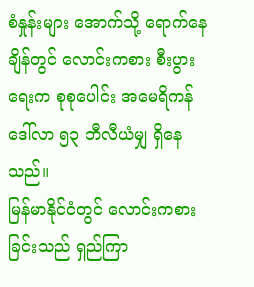စံနှုန်းများ အောက်သို့ ရောက်နေချိန်တွင် လောင်းကစား စီးပွားရေးက စုစုပေါင်း အမေရိကန်ဒေါ်လာ ၅၃ ဘီလီယံမျှ ရှိနေသည်။
မြန်မာနိုင်ငံတွင် လောင်းကစားခြင်းသည် ရှည်ကြာ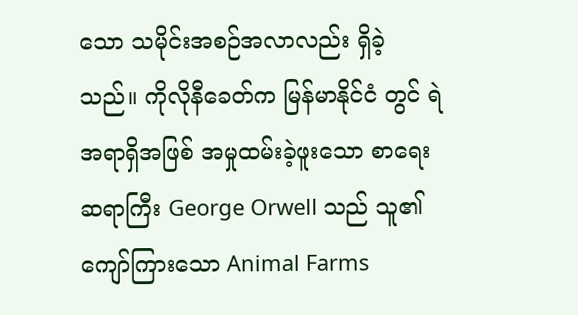သော သမိုင်းအစဉ်အလာလည်း ရှိခဲ့သည်။ ကိုလိုနီခေတ်က မြန်မာနိုင်ငံ တွင် ရဲအရာရှိအဖြစ် အမှုထမ်းခဲ့ဖူးသော စာရေးဆရာကြီး George Orwell သည် သူ၏ ကျော်ကြားသော Animal Farms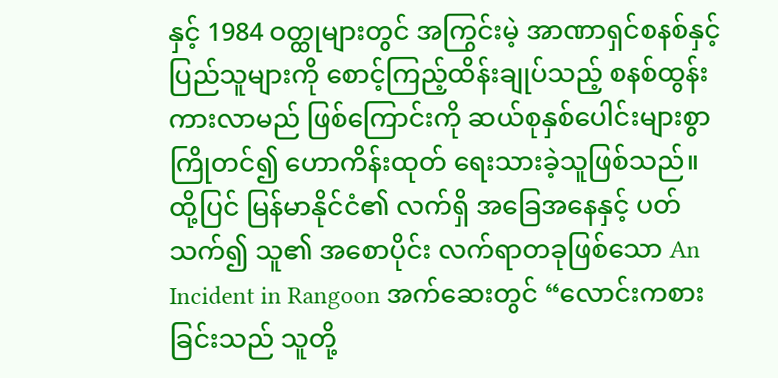နှင့် 1984 ဝတ္ထုများတွင် အကြွင်းမဲ့ အာဏာရှင်စနစ်နှင့် ပြည်သူများကို စောင့်ကြည့်ထိန်းချုပ်သည့် စနစ်ထွန်းကားလာမည် ဖြစ်ကြောင်းကို ဆယ်စုနှစ်ပေါင်းများစွာ ကြိုတင်၍ ဟောကိန်းထုတ် ရေးသားခဲ့သူဖြစ်သည်။ ထို့ပြင် မြန်မာနိုင်ငံ၏ လက်ရှိ အခြေအနေနှင့် ပတ်သက်၍ သူ၏ အစောပိုင်း လက်ရာတခုဖြစ်သော An Incident in Rangoon အက်ဆေးတွင် “လောင်းကစားခြင်းသည် သူတို့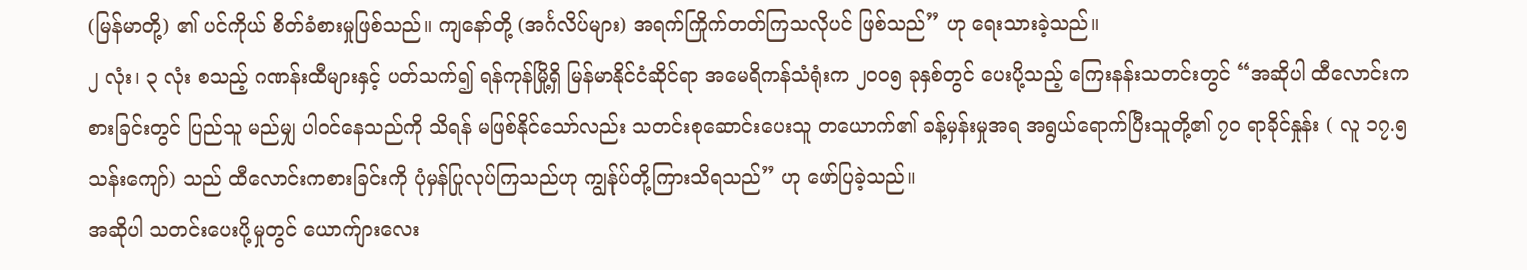(မြန်မာတို့) ၏ ပင်ကိုယ် စိတ်ခံစားမှုဖြစ်သည်။ ကျနော်တို့ (အင်္ဂလိပ်များ) အရက်ကြိုက်တတ်ကြသလိုပင် ဖြစ်သည်” ဟု ရေးသားခဲ့သည်။
၂ လုံး၊ ၃ လုံး စသည့် ဂဏန်းထီများနှင့် ပတ်သက်၍ ရန်ကုန်မြို့ရှိ မြန်မာနိုင်ငံဆိုင်ရာ အမေရိကန်သံရုံးက ၂၀၀၅ ခုနှစ်တွင် ပေးပို့သည့် ကြေးနန်းသတင်းတွင် “အဆိုပါ ထီလောင်းကစားခြင်းတွင် ပြည်သူ မည်မျှ ပါဝင်နေသည်ကို သိရန် မဖြစ်နိုင်သော်လည်း သတင်းစုဆောင်းပေးသူ တယောက်၏ ခန့်မှန်းမှုအရ အရွယ်ရောက်ပြီးသူတို့၏ ၇၀ ရာခိုင်နှုန်း ( လူ ၁၇.၅ သန်းကျော်) သည် ထီလောင်းကစားခြင်းကို ပုံမှန်ပြုလုပ်ကြသည်ဟု ကျွန်ုပ်တို့ကြားသိရသည်” ဟု ဖော်ပြခဲ့သည်။
အဆိုပါ သတင်းပေးပို့မှုတွင် ယောက်ျားလေး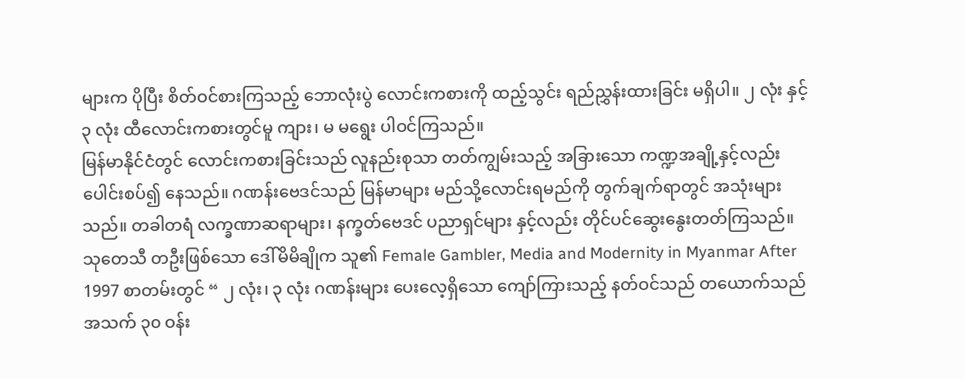များက ပိုပြီး စိတ်ဝင်စားကြသည့် ဘောလုံးပွဲ လောင်းကစားကို ထည့်သွင်း ရည်ညွှန်းထားခြင်း မရှိပါ။ ၂ လုံး နှင့် ၃ လုံး ထီလောင်းကစားတွင်မူ ကျား၊ မ မရွေး ပါဝင်ကြသည်။
မြန်မာနိုင်ငံတွင် လောင်းကစားခြင်းသည် လူနည်းစုသာ တတ်ကျွမ်းသည့် အခြားသော ကဏ္ဍအချို့နှင့်လည်း ပေါင်းစပ်၍ နေသည်။ ဂဏန်းဗေဒင်သည် မြန်မာများ မည်သို့လောင်းရမည်ကို တွက်ချက်ရာတွင် အသုံးများသည်။ တခါတရံ လက္ခဏာဆရာများ၊ နက္ခတ်ဗေဒင် ပညာရှင်များ နှင့်လည်း တိုင်ပင်ဆွေးနွေးတတ်ကြသည်။
သုတေသီ တဦးဖြစ်သော ဒေါ်မိမိချိုက သူ၏ Female Gambler, Media and Modernity in Myanmar After 1997 စာတမ်းတွင် “ ၂ လုံး၊ ၃ လုံး ဂဏန်းများ ပေးလေ့ရှိသော ကျော်ကြားသည့် နတ်ဝင်သည် တယောက်သည် အသက် ၃၀ ဝန်း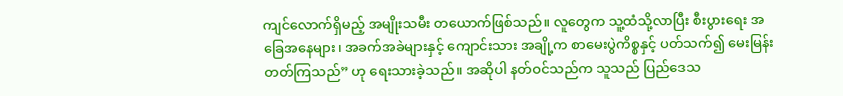ကျင်လောက်ရှိမည့် အမျိုးသမီး တယောက်ဖြစ်သည်။ လူတွေက သူ့ထံသို့လာပြီး စီးပွားရေး အခြေအနေများ၊ အခက်အခဲများနှင့် ကျောင်းသား အချို့က စာမေးပွဲကိစ္စနှင့် ပတ်သက်၍ မေးမြန်းတတ်ကြသည်” ဟု ရေးသားခဲ့သည်။ အဆိုပါ နတ်ဝင်သည်က သူသည် ပြည်ဒေသ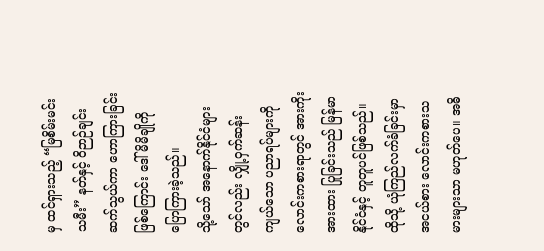မှ ထင်ရှားသည့် “မြစိမ်းမင်းသမီး” နတ်နှင့် ဝိဉာဉ်ချင်း ဆက်သွယ်ကာ ဟောကြားခြင်းဖြစ်ကြောင်း ဒေါ်မိမိချိုကို ပြောကြားခဲ့သည်။
သို့သော် အနောက်နိုင်ငံများတွင်လည်း လျှို့ဝှက်ဆန်းကျယ်သော ပညာရပ်များကို လောင်းကစားရာတွင် အားကိုးအားထား ပြုခြင်းသည် မြန်မာနိုင်ငံနှင့် တူတူပင်ဖြစ်သည်။ ထိုသို့ ယုံကြည်လက်ခံခြင်းမှာ အငယ်စား လောင်းကစားသမားများသာ မဟုတ်ပေ။ အဓိ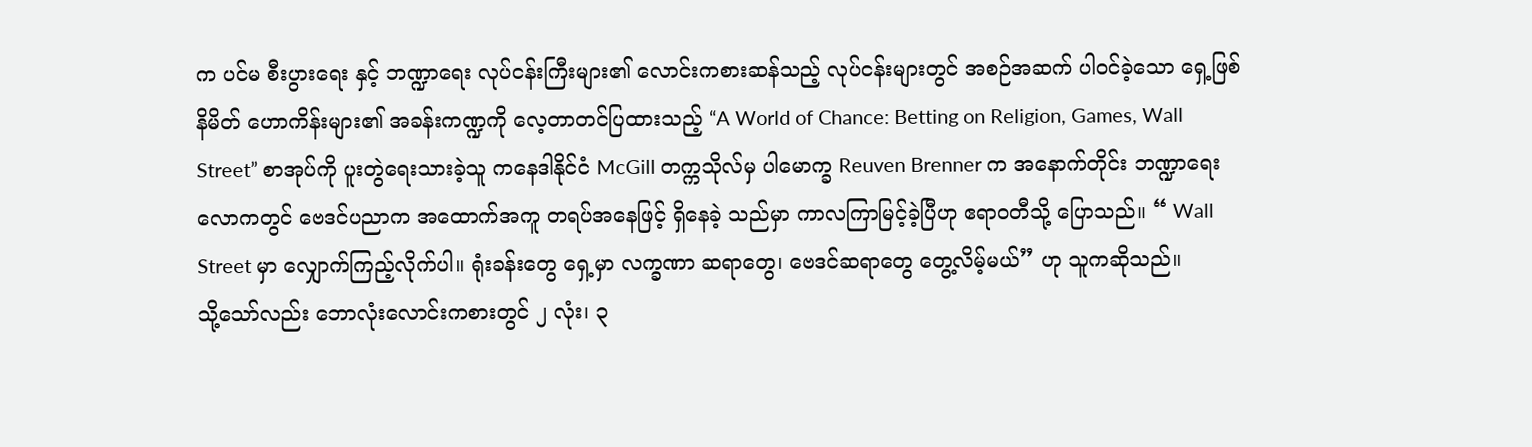က ပင်မ စီးပွားရေး နှင့် ဘဏ္ဍာရေး လုပ်ငန်းကြီးများ၏ လောင်းကစားဆန်သည့် လုပ်ငန်းများတွင် အစဉ်အဆက် ပါဝင်ခဲ့သော ရှေ့ဖြစ်နိမိတ် ဟောကိန်းများ၏ အခန်းကဏ္ဍကို လေ့တာတင်ပြထားသည့် “A World of Chance: Betting on Religion, Games, Wall Street” စာအုပ်ကို ပူးတွဲရေးသားခဲ့သူ ကနေဒါနိုင်ငံ McGill တက္ကသိုလ်မှ ပါမောက္ခ Reuven Brenner က အနောက်တိုင်း ဘဏ္ဍာရေးလောကတွင် ဗေဒင်ပညာက အထောက်အကူ တရပ်အနေဖြင့် ရှိနေခဲ့ သည်မှာ ကာလကြာမြင့်ခဲ့ပြီဟု ဧရာဝတီသို့ ပြောသည်။ “ Wall Street မှာ လျှောက်ကြည့်လိုက်ပါ။ ရုံးခန်းတွေ ရှေ့မှာ လက္ခဏာ ဆရာတွေ၊ ဗေဒင်ဆရာတွေ တွေ့လိမ့်မယ်” ဟု သူကဆိုသည်။
သို့သော်လည်း ဘောလုံးလောင်းကစားတွင် ၂ လုံး၊ ၃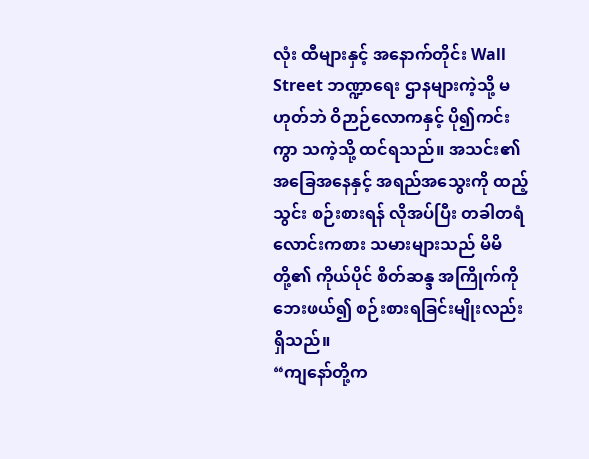လုံး ထီများနှင့် အနောက်တိုင်း Wall Street ဘဏ္ဍာရေး ဌာနများကဲ့သို့ မဟုတ်ဘဲ ဝိဉာဉ်လောကနှင့် ပို၍ကင်းကွာ သကဲ့သို့ ထင်ရသည်။ အသင်း၏ အခြေအနေနှင့် အရည်အသွေးကို ထည့်သွင်း စဉ်းစားရန် လိုအပ်ပြီး တခါတရံ လောင်းကစား သမားများသည် မိမိတို့၏ ကိုယ်ပိုင် စိတ်ဆန္ဒ အကြိုက်ကို ဘေးဖယ်၍ စဉ်းစားရခြင်းမျိုးလည်း ရှိသည်။
“ကျနော်တို့က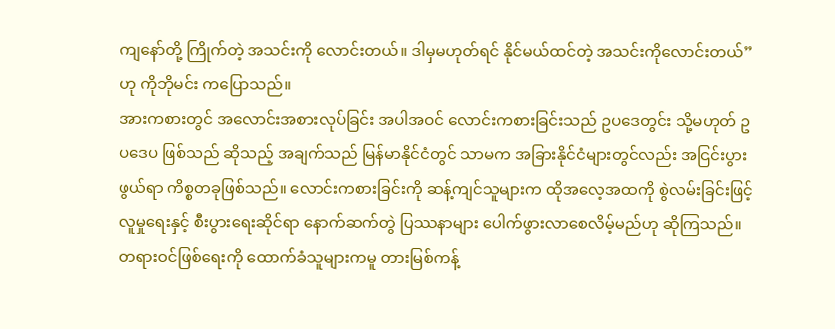ကျနော်တို့ ကြိုက်တဲ့ အသင်းကို လောင်းတယ်။ ဒါမှမဟုတ်ရင် နိုင်မယ်ထင်တဲ့ အသင်းကိုလောင်းတယ်” ဟု ကိုဘိုမင်း ကပြောသည်။
အားကစားတွင် အလောင်းအစားလုပ်ခြင်း အပါအဝင် လောင်းကစားခြင်းသည် ဥပဒေတွင်း သို့မဟုတ် ဥပဒေပ ဖြစ်သည် ဆိုသည့် အချက်သည် မြန်မာနိုင်ငံတွင် သာမက အခြားနိုင်ငံများတွင်လည်း အငြင်းပွားဖွယ်ရာ ကိစ္စတခုဖြစ်သည်။ လောင်းကစားခြင်းကို ဆန့်ကျင်သူများက ထိုအလေ့အထကို စွဲလမ်းခြင်းဖြင့် လူမှုရေးနှင့် စီးပွားရေးဆိုင်ရာ နောက်ဆက်တွဲ ပြဿနာများ ပေါက်ဖွားလာစေလိမ့်မည်ဟု ဆိုကြသည်။ တရားဝင်ဖြစ်ရေးကို ထောက်ခံသူများကမူ တားမြစ်ကန့်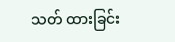သတ် ထားခြင်း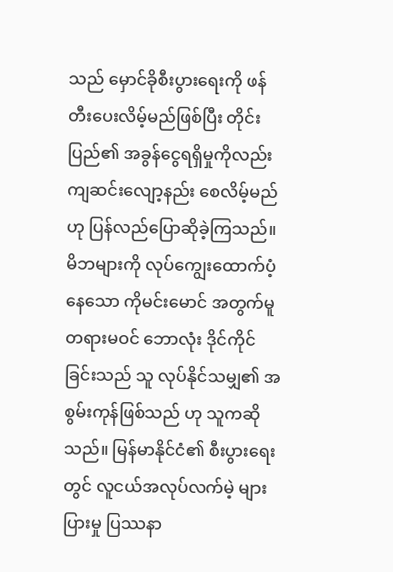သည် မှောင်ခိုစီးပွားရေးကို ဖန်တီးပေးလိမ့်မည်ဖြစ်ပြီး တိုင်းပြည်၏ အခွန်ငွေရရှိမှုကိုလည်း ကျဆင်းလျော့နည်း စေလိမ့်မည်ဟု ပြန်လည်ပြောဆိုခဲ့ကြသည်။
မိဘများကို လုပ်ကျွေးထောက်ပံ့နေသော ကိုမင်းမောင် အတွက်မူ တရားမဝင် ဘောလုံး ဒိုင်ကိုင်ခြင်းသည် သူ လုပ်နိုင်သမျှ၏ အစွမ်းကုန်ဖြစ်သည် ဟု သူကဆိုသည်။ မြန်မာနိုင်ငံ၏ စီးပွားရေးတွင် လူငယ်အလုပ်လက်မဲ့ များပြားမှု ပြဿနာ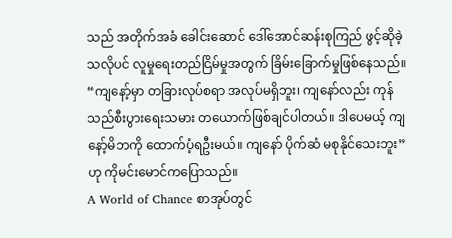သည် အတိုက်အခံ ခေါင်းဆောင် ဒေါ်အောင်ဆန်းစုကြည် ဖွင့်ဆိုခဲ့သလိုပင် လူမှုရေးတည်ငြိမ်မှုအတွက် ခြိမ်းခြောက်မှုဖြစ်နေသည်။
“ကျနော့်မှာ တခြားလုပ်စရာ အလုပ်မရှိဘူး၊ ကျနော်လည်း ကုန်သည်စီးပွားရေးသမား တယောက်ဖြစ်ချင်ပါတယ်။ ဒါပေမယ့် ကျနော့်မိဘကို ထောက်ပံ့ရဦးမယ်။ ကျနော် ပိုက်ဆံ မစုနိုင်သေးဘူး” ဟု ကိုမင်းမောင်ကပြောသည်။
A World of Chance စာအုပ်တွင်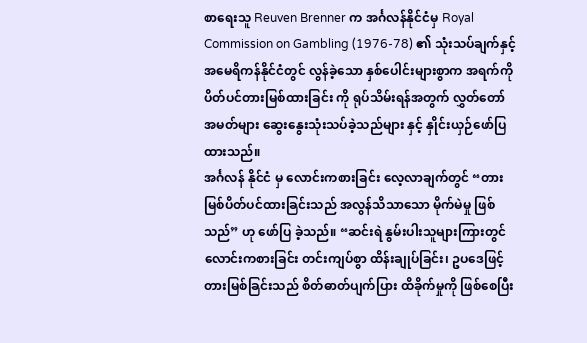စာရေးသူ Reuven Brenner က အင်္ဂလန်နိုင်ငံမှ Royal Commission on Gambling (1976-78) ၏ သုံးသပ်ချက်နှင့် အမေရိကန်နိုင်ငံတွင် လွန်ခဲ့သော နှစ်ပေါင်းများစွာက အရက်ကို ပိတ်ပင်တားမြစ်ထားခြင်း ကို ရုပ်သိမ်းရန်အတွက် လွှတ်တော် အမတ်များ ဆွေးနွေးသုံးသပ်ခဲ့သည်များ နှင့် နှိုင်းယှဉ်ဖော်ပြထားသည်။
အင်္ဂလန် နိုင်ငံ မှ လောင်းကစားခြင်း လေ့လာချက်တွင် “တားမြစ်ပိတ်ပင်ထားခြင်းသည် အလွန်သိသာသော မိုက်မဲမှု ဖြစ်သည်” ဟု ဖော်ပြ ခဲ့သည်။ “ဆင်းရဲ နွမ်းပါးသူများကြားတွင် လောင်းကစားခြင်း တင်းကျပ်စွာ ထိန်းချုပ်ခြင်း၊ ဥပဒေဖြင့် တားမြစ်ခြင်းသည် စိတ်ဓာတ်ပျက်ပြား ထိခိုက်မှုကို ဖြစ်စေပြီး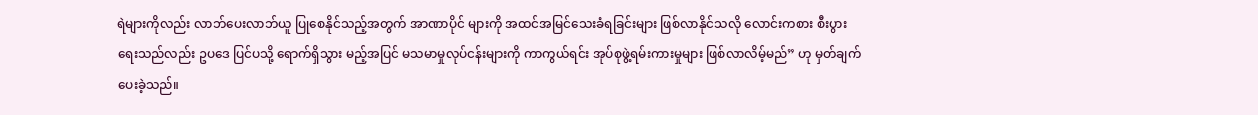ရဲများကိုလည်း လာဘ်ပေးလာဘ်ယူ ပြုစေနိုင်သည့်အတွက် အာဏာပိုင် များကို အထင်အမြင်သေးခံရခြင်းများ ဖြစ်လာနိုင်သလို လောင်းကစား စီးပွားရေးသည်လည်း ဥပဒေ ပြင်ပသို့ ရောက်ရှိသွား မည့်အပြင် မသမာမှုလုပ်ငန်းများကို ကာကွယ်ရင်း အုပ်စုဖွဲ့ရမ်းကားမှုများ ဖြစ်လာလိမ့်မည်” ဟု မှတ်ချက်ပေးခဲ့သည်။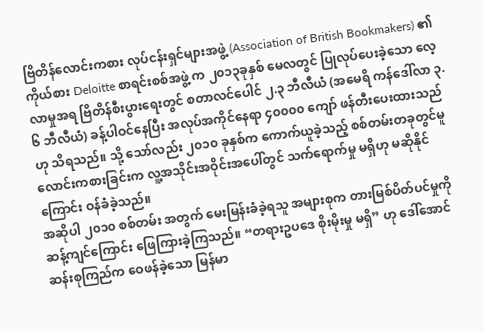ဗြိတိန်လောင်းကစား လုပ်ငန်းရှင်များအဖွဲ့ (Association of British Bookmakers) ၏ ကိုယ်စား Deloitte စာရင်းစစ်အဖွဲ့ က ၂၀၁၃ခုနှစ် မေလတွင် ပြုလုပ်ပေးခဲ့သော လေ့လာမှုအရ ဗြိတိန်စီးပွားရေးတွင် စတာလင်ပေါင် ၂.၃ ဘီလီယံ (အမေရိ ကန်ဒေါ်လာ ၃.၆ ဘီလီယံ) ခန့်ပါဝင်နေပြီး အလုပ်အကိုင်နေရာ ၄၀၀၀၀ ကျော် ဖန်တီးပေးထားသည်ဟု သိရသည်။ သို့ သော်လည်း ၂၀၁၀ ခုနှစ်က ကောက်ယူခဲ့သည့် စစ်တမ်းတခုတွင်မူ လောင်းကစားခြင်းက လူ့အသိုင်းအဝိုင်းအပေါ်တွင် သက်ရောက်မှု မရှိဟု မဆိုနိုင်ကြောင်း ဝန်ခံခဲ့သည်။
အဆိုပါ ၂၀၁၀ စစ်တမ်း အတွက် မေးမြန်းခံခဲ့ရသူ အများစုက တားမြစ်ပိတ်ပင်မှုကို ဆန့်ကျင်ကြောင်း ဖြေကြားခဲ့ကြသည်။ “တရားဥပဒေ စိုးမိုးမှု မရှိ” ဟု ဒေါ်အောင်ဆန်းစုကြည်က ဝေဖန်ခဲ့သော မြန်မာ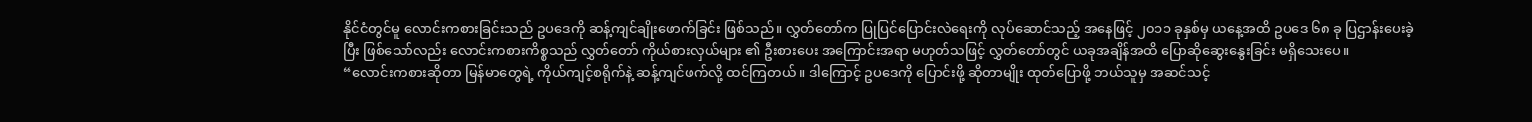နိုင်ငံတွင်မူ လောင်းကစားခြင်းသည် ဥပဒေကို ဆန့်ကျင်ချိုးဖောက်ခြင်း ဖြစ်သည်။ လွှတ်တော်က ပြုပြင်ပြောင်းလဲရေးကို လုပ်ဆောင်သည့် အနေဖြင့် ၂၀၁၁ ခုနှစ်မှ ယနေ့အထိ ဥပဒေ ၆၈ ခု ပြဌာန်းပေးခဲ့ပြီး ဖြစ်သော်လည်း လောင်းကစားကိစ္စသည် လွှတ်တော် ကိုယ်စားလှယ်များ ၏ ဦးစားပေး အကြောင်းအရာ မဟုတ်သဖြင့် လွှတ်တော်တွင် ယခုအချိန်အထိ ပြောဆိုဆွေးနွေးခြင်း မရှိသေးပေ။
“လောင်းကစားဆိုတာ မြန်မာတွေရဲ့ ကိုယ်ကျင့်စရိုက်နဲ့ ဆန့်ကျင်ဖက်လို့ ထင်ကြတယ်။ ဒါကြောင့် ဥပဒေကို ပြောင်းဖို့ ဆိုတာမျိုး ထုတ်ပြောဖို့ ဘယ်သူမှ အဆင်သင့်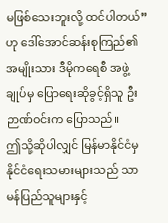မဖြစ်သေးဘူးလို့ ထင်ပါတယ်” ဟု ဒေါ်အောင်ဆန်းစုကြည်၏ အမျိုးသား ဒီမိုကရေစီ အဖွဲ့ချုပ်မှ ပြောရေးဆိုခွင့်ရှိသူ ဦးဉာဏ်ဝင်းက ပြောသည်။
ဤသို့ဆိုပါလျှင် မြန်မာနိုင်ငံမှ နိုင်ငံရေးသမားများသည် သာမန်ပြည်သူများနှင့်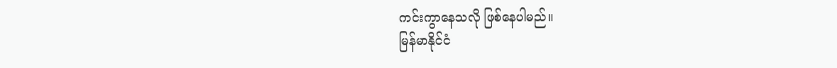ကင်းကွာနေသလို ဖြစ်နေပါမည်။
မြန်မာနိုင်ငံ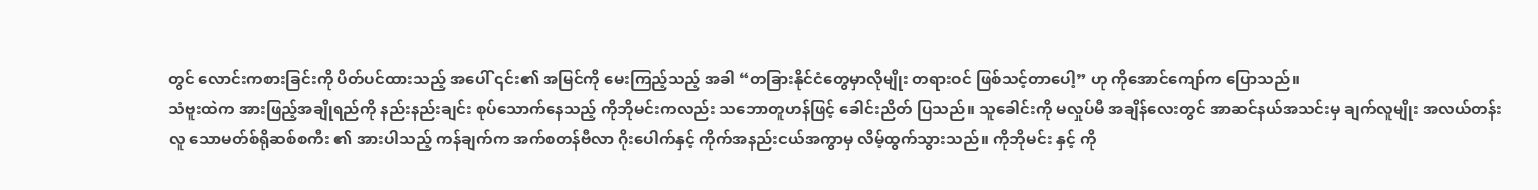တွင် လောင်းကစားခြင်းကို ပိတ်ပင်ထားသည့် အပေါ် ၎င်း၏ အမြင်ကို မေးကြည့်သည့် အခါ “တခြားနိုင်ငံတွေမှာလိုမျိုး တရားဝင် ဖြစ်သင့်တာပေါ့” ဟု ကိုအောင်ကျော်က ပြောသည်။
သံဗူးထဲက အားဖြည့်အချိုရည်ကို နည်းနည်းချင်း စုပ်သောက်နေသည့် ကိုဘိုမင်းကလည်း သဘောတူဟန်ဖြင့် ခေါင်းညိတ် ပြသည်။ သူခေါင်းကို မလှုပ်မီ အချိန်လေးတွင် အာဆင်နယ်အသင်းမှ ချက်လူမျိုး အလယ်တန်းလူ သောမတ်စ်ရိုဆစ်စကီး ၏ အားပါသည့် ကန်ချက်က အက်စတန်ဗီလာ ဂိုးပေါက်နှင့် ကိုက်အနည်းငယ်အကွာမှ လိမ့်ထွက်သွားသည်။ ကိုဘိုမင်း နှင့် ကို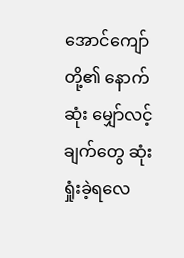အောင်ကျော်တို့၏ နောက်ဆုံး မျှော်လင့်ချက်တွေ ဆုံးရှုံးခဲ့ရလေ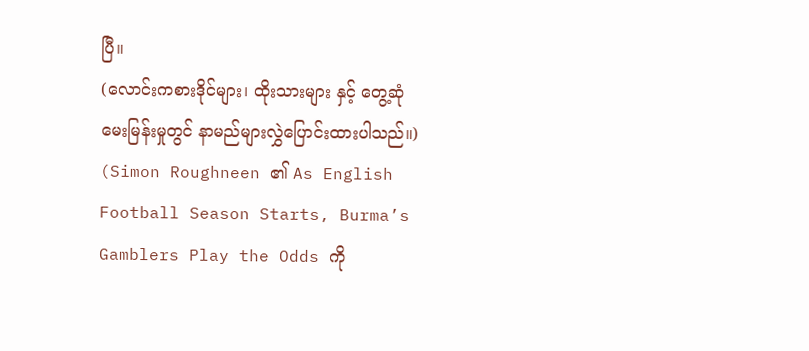ပြီ။
(လောင်းကစားဒိုင်များ၊ ထိုးသားများ နှင့် တွေ့ဆုံမေးမြန်းမှုတွင် နာမည်များလွှဲပြောင်းထားပါသည်။)
(Simon Roughneen ၏ As English Football Season Starts, Burma’s Gamblers Play the Odds ကို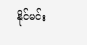နိုင်မင်း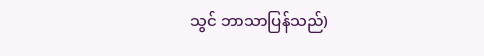သွင် ဘာသာပြန်သည်)